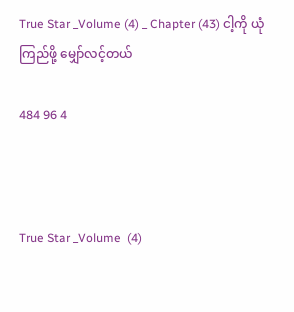True Star _Volume (4) _ Chapter (43) ငါ့ကို ယုံကြည်ဖို့ မျှော်လင့်တယ်

484 96 4



True Star _Volume  (4)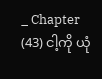_ Chapter (43) ငါ့ကို ယုံ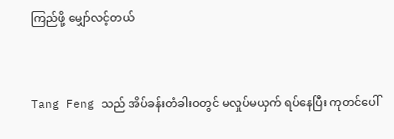ကြည်ဖို့ မျှော်လင့်တယ်


Tang Feng သည် အိပ်ခန်းတံခါးဝတွင် မလှုပ်မယှက် ရပ်နေပြီး ကုတင်ပေါ်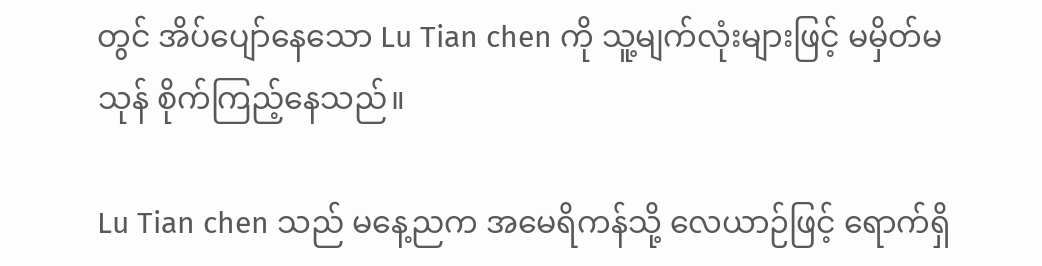တွင် အိပ်ပျော်နေသော Lu Tian chen ကို သူ့မျက်လုံးများဖြင့် မမှိတ်မသုန် စိုက်ကြည့်နေသည်။

Lu Tian chen သည် မနေ့ညက အမေရိကန်သို့ လေယာဉ်ဖြင့် ရောက်ရှိ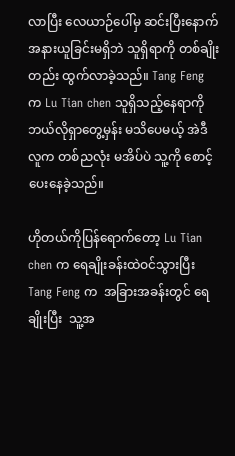လာပြီး လေယာဉ်ပေါ်မှ ဆင်းပြီးနောက် အနားယူခြင်းမရှိဘဲ သူရှိရာကို တစ်ချိုးတည်း ထွက်လာခဲ့သည်။ Tang Feng က Lu Tian chen သူရှိသည့်နေရာကို ဘယ်လိုရှာတွေ့မှန်း မသိပေမယ့် အဲဒီလူက တစ်ညလုံး မအိပ်ပဲ သူ့ကို စောင့်ပေးနေခဲ့သည်။

ဟိုတယ်ကိုပြန်ရောက်တော့ Lu Tian chen က ရေချိုးခန်းထဲဝင်သွားပြီး Tang Feng က  အခြားအခန်းတွင် ရေချိုးပြီး  သူ့အ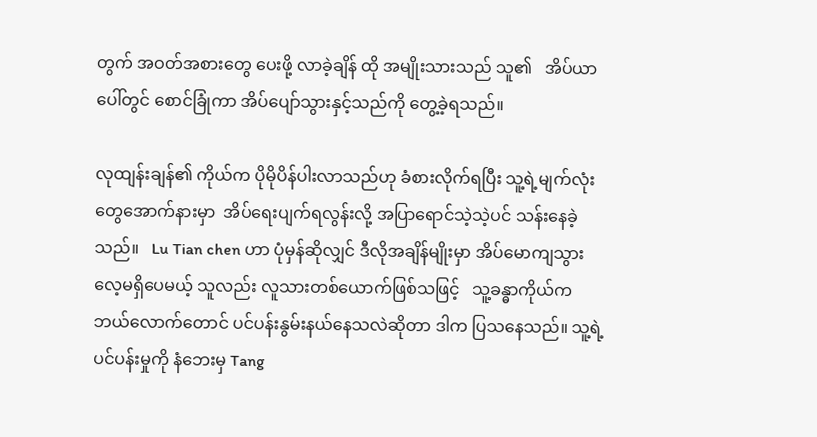တွက် အဝတ်အစားတွေ ပေးဖို့ လာခဲ့ချိန် ထို အမျိုးသားသည် သူ၏   အိပ်ယာပေါ်တွင် စောင်ခြုံကာ အိပ်ပျော်သွားနှင့်သည်ကို တွေ့ခဲ့ရသည်။

လုထျန်းချန်၏ ကိုယ်က ပိုမိုပိန်ပါးလာသည်ဟု ခံစားလိုက်ရပြီး သူ့ရဲ့မျက်လုံးတွေအောက်နားမှာ  အိပ်ရေးပျက်ရလွန်းလို့ အပြာရောင်သဲ့သဲ့ပင် သန်းနေခဲ့သည်။   Lu Tian chen ဟာ ပုံမှန်ဆိုလျှင် ဒီလိုအချိန်မျိုးမှာ အိပ်မောကျသွားလေ့မရှိပေမယ့် သူလည်း လူသားတစ်ယောက်ဖြစ်သဖြင့်   သူ့ခန္ဓာကိုယ်က ဘယ်လောက်တောင် ပင်ပန်းနွမ်းနယ်နေသလဲဆိုတာ ဒါက ပြသနေသည်။ သူ့ရဲ့ ပင်ပန်းမှုကို နံဘေးမှ Tang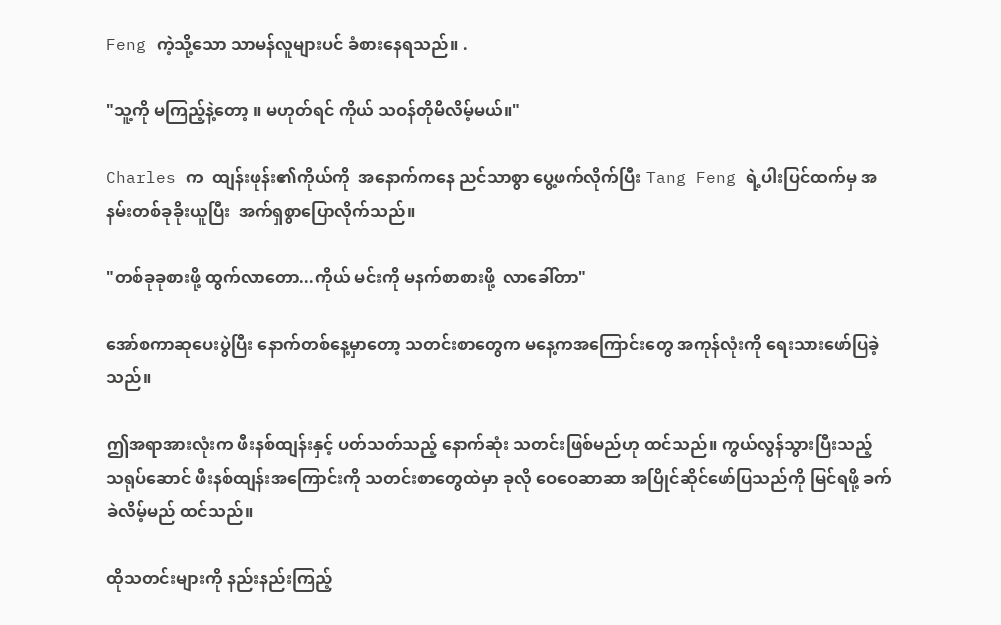Feng ကဲ့သို့သော သာမန်လူများပင် ခံစားနေရသည်။ .

"သူ့ကို မကြည့်နဲ့တော့ ။ မဟုတ်ရင် ကိုယ် သဝန်တိုမိလိမ့်မယ်။"

Charles က  ထျန်းဖုန်း၏ကိုယ်ကို  အနောက်ကနေ ညင်သာစွာ ပွေ့ဖက်လိုက်ပြီး Tang Feng ရဲ့ပါးပြင်ထက်မှ အနမ်းတစ်ခုခိုးယူပြီး  အက်ရှစွာပြောလိုက်သည်။

"တစ်ခုခုစားဖို့ ထွက်လာတော...ကိုယ် မင်းကို မနက်စာစားဖို့  လာခေါ်တာ"

အော်စကာဆုပေးပွဲပြီး နောက်တစ်နေ့မှာတော့ သတင်းစာတွေက မနေ့ကအကြောင်းတွေ အကုန်လုံးကို ရေးသားဖော်ပြခဲ့သည်။

ဤအရာအားလုံးက ဖီးနစ်ထျန်းနှင့် ပတ်သတ်သည့် နောက်ဆုံး သတင်းဖြစ်မည်ဟု ထင်သည်။ ကွယ်လွန်သွားပြီးသည့် သရုပ်ဆောင် ဖီးနစ်ထျန်းအကြောင်းကို သတင်းစာတွေထဲမှာ ခုလို ဝေဝေဆာဆာ အပြိုင်ဆိုင်ဖော်ပြသည်ကို မြင်ရဖို့ ခက်ခဲလိမ့်မည် ထင်သည်။

ထိုသတင်းများကို နည်းနည်းကြည့်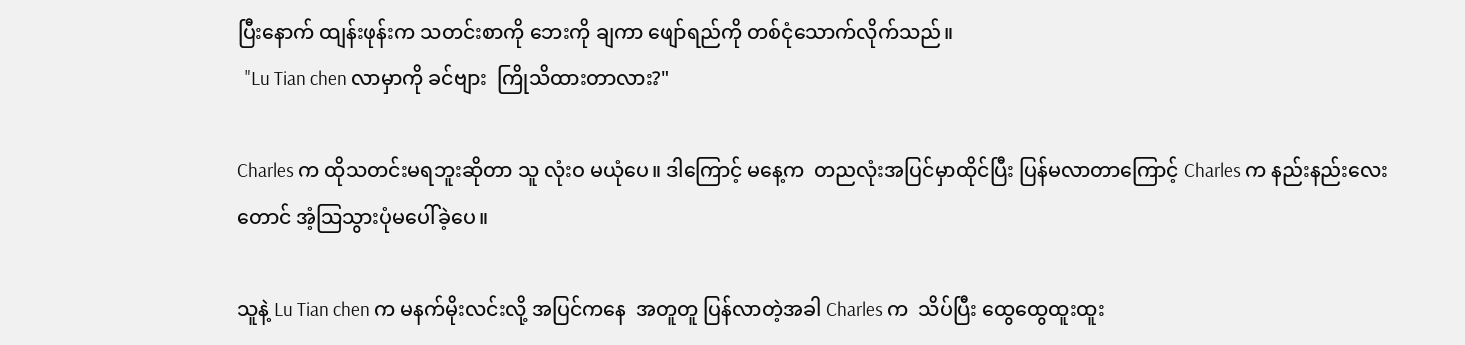ပြီးနောက် ထျန်းဖုန်းက သတင်းစာကို ဘေးကို ချကာ ဖျော်ရည်ကို တစ်ငုံသောက်လိုက်သည်။
  "Lu Tian chen လာမှာကို ခင်ဗျား  ကြိုသိထားတာလား?"

Charles က ထိုသတင်းမရဘူးဆိုတာ သူ လုံးဝ မယုံပေ။ ဒါကြောင့် မနေ့က  တညလုံးအပြင်မှာထိုင်ပြီး ပြန်မလာတာကြောင့် Charles က နည်းနည်းလေးတောင် အံ့သြသွားပုံမပေါ်ခဲ့ပေ။

သူနဲ့ Lu Tian chen က မနက်မိုးလင်းလို့ အပြင်ကနေ  အတူတူ ပြန်လာတဲ့အခါ Charles က  သိပ်ပြီး ထွေထွေထူးထူး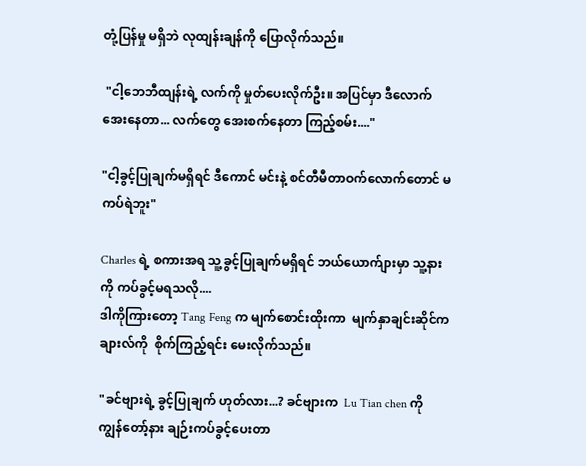တုံ့ပြန်မှု မရှိဘဲ လုထျန်းချန်ကို ပြောလိုက်သည်။

 "ငါ့ဘေဘီထျန်းရဲ့ လက်ကို မှုတ်ပေးလိုက်ဦး။ အပြင်မှာ ဒီလောက်အေးနေတာ... လက်တွေ အေးစက်နေတာ ကြည့်စမ်း...."

"ငါ့ခွင့်ပြုချက်မရှိရင် ဒီကောင် မင်းနဲ့ စင်တီမီတာဝက်လောက်တောင် မကပ်ရဲဘူး"

Charles ရဲ့ စကားအရ သူ့ခွင့်ပြုချက်မရှိရင် ဘယ်ယောက်ျားမှာ သူ့နားကို ကပ်ခွင့်မရသလို....
ဒါကိုကြားတော့ Tang Feng က မျက်စောင်းထိုးကာ  မျက်နှာချင်းဆိုင်က ချားလ်ကို  စိုက်ကြည့်ရင်း မေးလိုက်သည်။

"ခင်ဗျားရဲ့ ခွင့်ပြုချက် ဟုတ်လား...? ခင်ဗျားက  Lu Tian chen ကို ကျွန်တော့်နား ချဉ်းကပ်ခွင့်ပေးတာ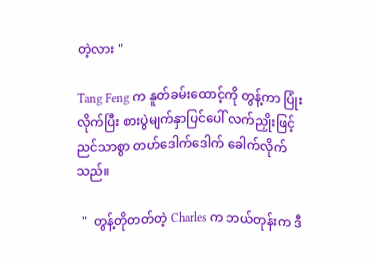တဲ့လား "

Tang Feng က နူတ်ခမ်းထောင့်ကို တွန့်ကာ ပြုံးလိုက်ပြီး စားပွဲမျက်နှာပြင်ပေါ် လက်ညှိုးဖြင့် ညင်သာစွာ တဟ်ဒေါက်ဒေါက် ခေါက်လိုက်သည်။

  "  တွန့်တိုတတ်တဲ့ Charles က ဘယ်တုန်းက ဒီ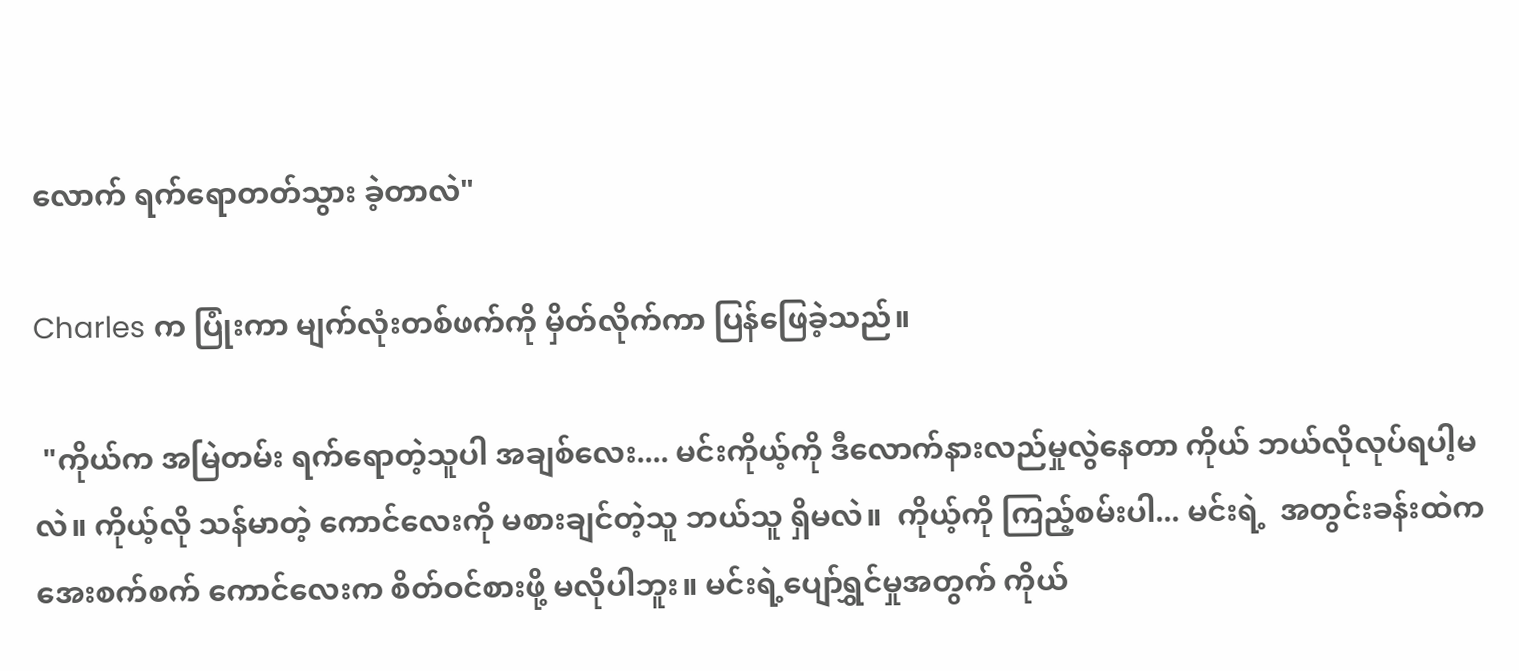လောက် ရက်ရောတတ်သွား ခဲ့တာလဲ"

Charles က ပြုံးကာ မျက်လုံးတစ်ဖက်ကို မှိတ်လိုက်ကာ ပြန်ဖြေခဲ့သည်။

 "ကိုယ်က အမြဲတမ်း ရက်ရောတဲ့သူပါ အချစ်လေး.... မင်းကိုယ့်ကို ဒီလောက်နားလည်မှုလွဲနေတာ ကိုယ် ဘယ်လိုလုပ်ရပါ့မလဲ။ ကိုယ့်လို သန်မာတဲ့ ကောင်လေးကို မစားချင်တဲ့သူ ဘယ်သူ ရှိမလဲ။  ကိုယ့်ကို ကြည့်စမ်းပါ... မင်းရဲ့  အတွင်းခန်းထဲက အေးစက်စက် ကောင်လေးက စိတ်ဝင်စားဖို့ မလိုပါဘူး။ မင်းရဲ့ပျော်ရွှင်မှုအတွက် ကိုယ်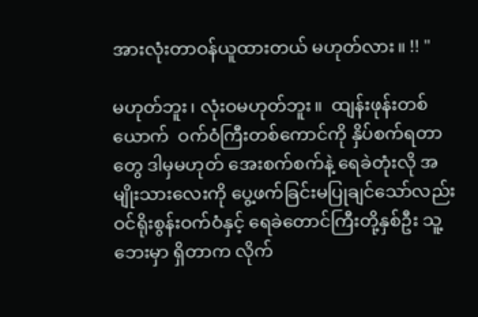အားလုံးတာဝန်ယူထားတယ် မဟုတ်လား။ !! "

မဟုတ်ဘူး၊ လုံးဝမဟုတ်ဘူး။  ထျန်းဖုန်းတစ်ယောက်  ဝက်ဝံကြီးတစ်ကောင်ကို နှိပ်စက်ရတာတွေ ဒါမှမဟုတ် အေးစက်စက်နဲ့ ရေခဲတုံးလို အမျိုးသားလေးကို ပွေ့ဖက်ခြင်းမပြုချင်သော်လည်း ဝင်ရိုးစွန်းဝက်ဝံနှင့် ရေခဲတောင်ကြီးတို့နှစ်ဦး သူ့ဘေးမှာ ရှိတာက လိုက်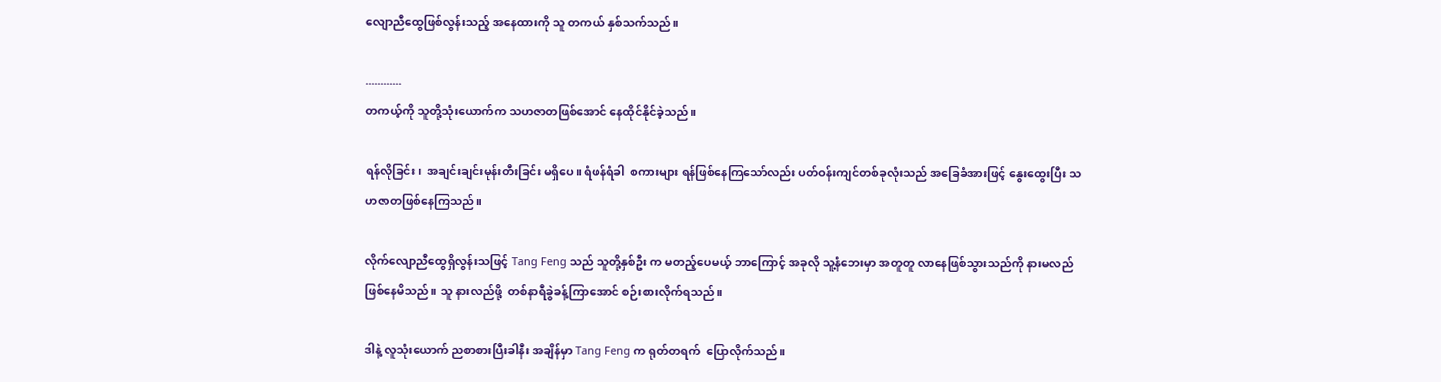လျောညီထွေဖြစ်လွန်းသည့် အနေထားကို သူ တကယ် နှစ်သက်သည်။

............
တကယ့်ကို သူတို့သုံးယောက်က သဟဇာတဖြစ်အောင် နေထိုင်နိုင်ခဲ့သည်။

ရန်လိုခြင်း၊  အချင်းချင်းမုန်းတီးခြင်း မရှိပေ။ ရံဖန်ရံခါ  စကားများ ရန်ဖြစ်နေကြသော်လည်း ပတ်ဝန်းကျင်တစ်ခုလုံးသည် အခြေခံအားဖြင့် နွေးထွေးပြီး သဟဇာတဖြစ်နေကြသည်။

လိုက်လျောညီထွေရှိလွန်းသဖြင့် Tang Feng သည် သူတို့နှစ်ဦး က မတည့်ပေမယ့် ဘာကြောင့် အခုလို သူ့နံဘေးမှာ အတူတူ လာနေဖြစ်သွားသည်ကို နားမလည်ဖြစ်နေမိသည်။ သူ နားလည်ဖို့  တစ်နာရီခွဲခန့်ကြာအောင် စဉ်းစားလိုက်ရသည်။

ဒါနဲ့ လူသုံးယောက် ညစာစားပြီးခါနီး အချိန်မှာ Tang Feng က ရုတ်တရက်  ပြောလိုက်သည်။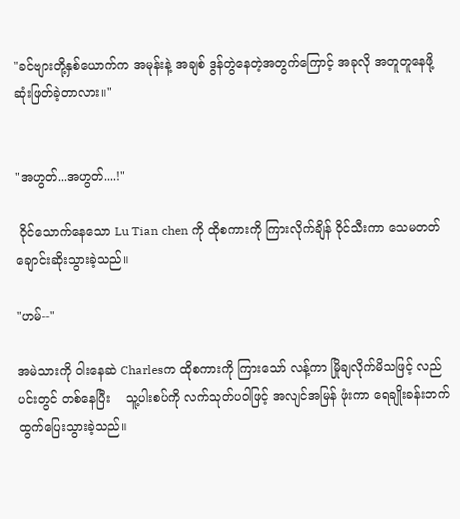"ခင်ဗျားတို့နှစ်ယောက်က အမုန်းနဲ့ အချစ် ဒွန်တွဲနေတဲ့အတွက်ကြောင့် အခုလို အတူတူနေဖို့ ဆုံးဖြတ်ခဲ့တာလား။"


"အဟွတ်...အဟွတ်....!"

 ဝိုင်သောက်နေသော Lu Tian chen ကို ထိုစကားကို ကြားလိုက်ချိန် ဝိုင်သီးကာ သေမတတ် ချောင်းဆိုးသွားခဲ့သည်။

"ဟမ်--"

အမဲသားကို ဝါးနေဆဲ Charlesက ထိုစကားကို ကြားသော် လန့်ကာ မြိုချလိုက်မိသဖြင့် လည်ပင်းတွင် တစ်နေပြီး    သူ့ပါးစပ်ကို လက်သုတ်ပဝါဖြင့် အလျင်အမြန် ဖုံးကာ ရေချိုးခန်းဘက် ထွက်ပြေးသွားခဲ့သည်။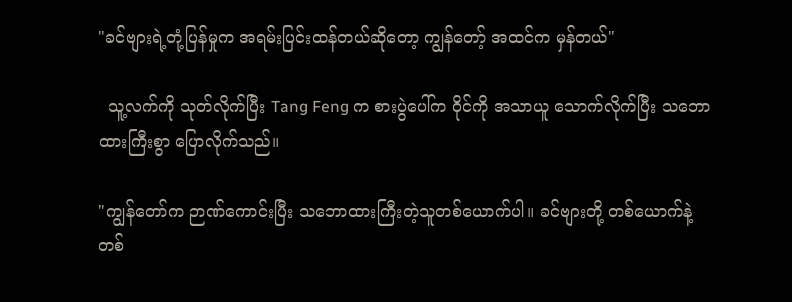"ခင်ဗျားရဲ့တုံ့ပြန်မှုက အရမ်းပြင်းထန်တယ်ဆိုတော့ ကျွန်တော့် အထင်က မှန်တယ်"

  သူ့လက်ကို သုတ်လိုက်ပြီး Tang Feng က စားပွဲပေါ်က ဝိုင်ကို အသာယူ သောက်လိုက်ပြီး သဘောထားကြီးစွာ ပြောလိုက်သည်။

"ကျွန်တော်က ဉာဏ်ကောင်းပြီး သဘောထားကြီးတဲ့သူတစ်ယောက်ပါ။ ခင်ဗျားတို့ တစ်ယောက်နဲ့တစ်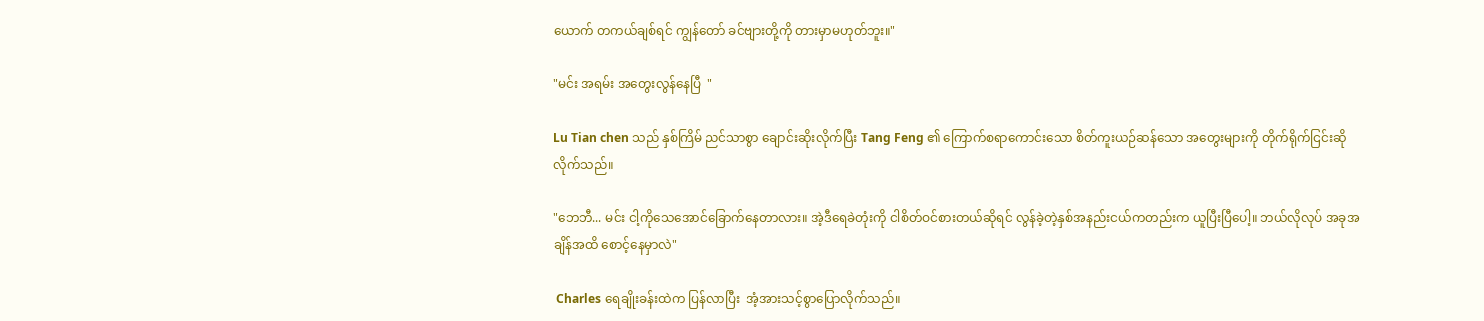ယောက် တကယ်ချစ်ရင် ကျွန်တော် ခင်ဗျားတို့ကို တားမှာမဟုတ်ဘူး။"

"မင်း အရမ်း အတွေးလွန်နေပြီ  "

Lu Tian chen သည် နှစ်ကြိမ် ညင်သာစွာ ချောင်းဆိုးလိုက်ပြီး Tang Feng ၏ ကြောက်စရာကောင်းသော စိတ်ကူးယဉ်ဆန်သော အတွေးများကို တိုက်ရိုက်ငြင်းဆိုလိုက်သည်။

"ဘေဘီ... မင်း ငါ့ကိုသေအောင်ခြောက်နေတာလား။ အဲ့ဒီရေခဲတုံးကို ငါစိတ်ဝင်စားတယ်ဆိုရင် လွန်ခဲ့တဲ့နှစ်အနည်းငယ်ကတည်းက ယူပြီးပြီပေါ့။ ဘယ်လိုလုပ် အခုအချိန်အထိ စောင့်နေမှာလဲ"

 Charles ရေချိုးခန်းထဲက ပြန်လာပြီး  အံ့အားသင့်စွာပြောလိုက်သည်။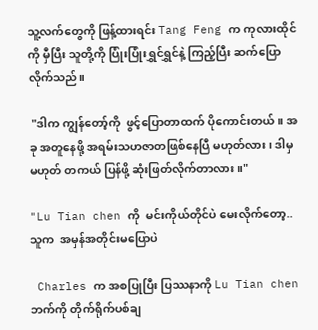သူ့လက်တွေကို ဖြန့်ထားရင်း Tang Feng က ကုလားထိုင်ကို မှီပြီး သူတို့ကို ပြုံးပြုံးရွှင်ရွှင်နဲ့ ကြည့်ပြီး ဆက်ပြောလိုက်သည်။

 "ဒါက ကျွန်တော့်ကို  ဖွင့်ပြောတာထက် ပိုကောင်းတယ်။ အခု အတူနေဖို့ အရမ်းသဟဇာတဖြစ်နေပြီ မဟုတ်လား၊ ဒါမှမဟုတ် တကယ် ပြန်ဖို့ ဆုံးဖြတ်လိုက်တာလား။"

"Lu Tian chen ကို  မင်းကိုယ်တိုင်ပဲ မေးလိုက်တော့.. သူက  အမှန်အတိုင်းမပြောပဲ

 Charles က အစပြုပြီး ပြဿနာကို Lu Tian chen ဘက်ကို တိုက်ရိုက်ပစ်ချ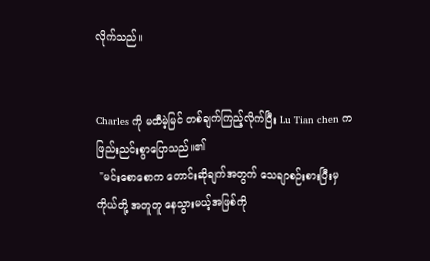လိုက်သည်။


Charles ကို မထီမဲ့မြင် တစ်ချက်ကြည့်လိုက်ပြီး Lu Tian chen က ဖြည်းညင်းစွာပြောသည်။၏
 "မင်းစောစောက တောင်းဆိုချက်အတွက် သေချာစဉ်းစားပြီးမှ ကိုယ်တို့ အတူတူ နေသွားမယ့်အဖြစ်ကို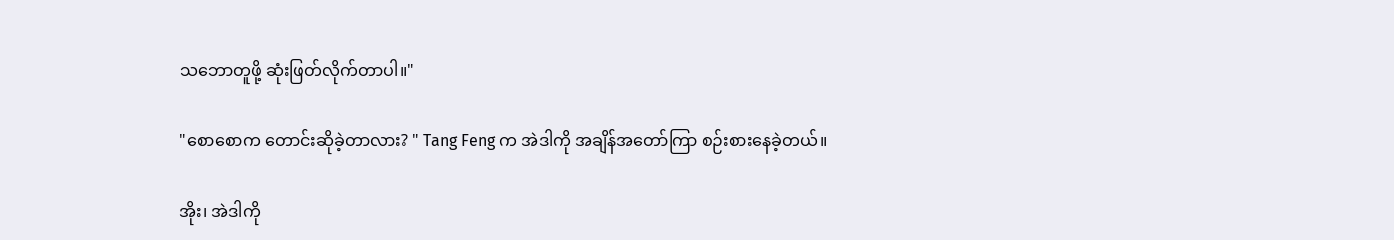သဘောတူဖို့ ဆုံးဖြတ်လိုက်တာပါ။"

"စောစောက တောင်းဆိုခဲ့တာလား? " Tang Feng က အဲဒါကို အချိန်အတော်ကြာ စဉ်းစားနေခဲ့တယ်။

အိုး၊ အဲဒါကို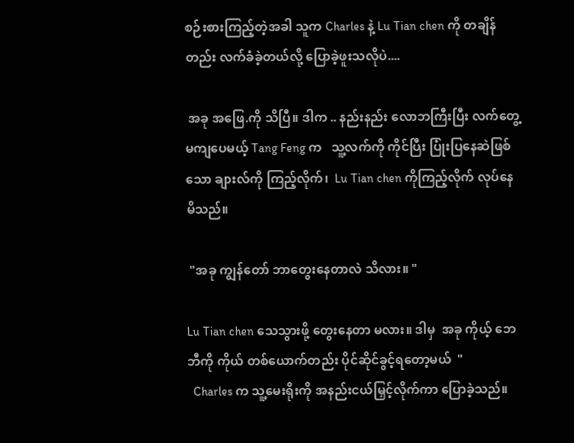စဉ်းစားကြည့်တဲ့အခါ သူက Charles နဲ့ Lu Tian chen ကို တချိန်တည်း လက်ခံခဲ့တယ်လို့ ပြောခဲ့ဖူးသလိုပဲ....

 အခု အဖြေ.ကို သိပြီ။ ဒါက .. နည်းနည်း လောဘကြီးပြီး လက်တွေ့မကျပေမယ့် Tang Feng က   သူ့လက်ကို ကိုင်ပြီး ပြုံးပြနေဆဲဖြစ်သော ချားလ်ကို ကြည့်လိုက်၊  Lu Tian chen ကိုကြည့်လိုက် လုပ်နေမိသည်။

 "အခု ကျွန်တော် ဘာတွေးနေတာလဲ သိလား။ "

Lu Tian chen သေသွားဖို့ တွေးနေတာ မလား။ ဒါမှ  အခု ကိုယ့် ဘေဘီကို ကိုယ် တစ်ယောက်တည်း ပိုင်ဆိုင်ခွင့်ရတော့မယ်  "
  Charles က သူ့မေးရိုးကို အနည်းငယ်မြှင့်လိုက်ကာ ပြောခဲ့သည်။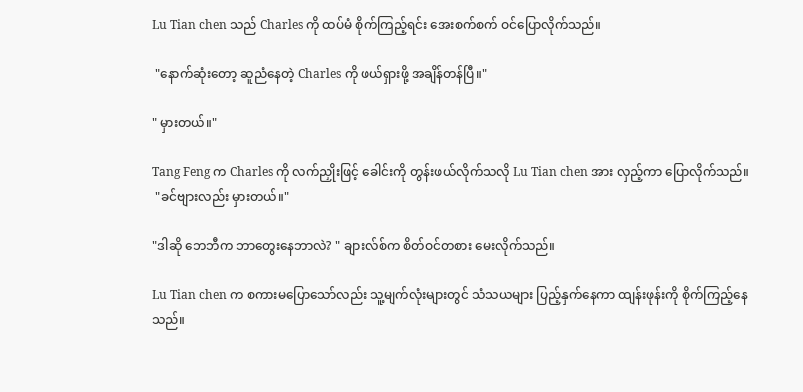Lu Tian chen သည် Charles ကို ထပ်မံ စိုက်ကြည့်ရင်း အေးစက်စက် ဝင်ပြောလိုက်သည်။

 "နောက်ဆုံးတော့ ဆူညံနေတဲ့ Charles ကို ဖယ်ရှားဖို့ အချိန်တန်ပြီ။"

" မှားတယ်။"

Tang Feng က Charles ကို လက်ညှိုးဖြင့် ခေါင်းကို တွန်းဖယ်လိုက်သလို Lu Tian chen အား လှည့်ကာ ပြောလိုက်သည်။
 "ခင်ဗျားလည်း မှားတယ်။"

"ဒါဆို ဘေဘီက ဘာတွေးနေဘာလဲ? " ချားလ်စ်က စိတ်ဝင်တစား မေးလိုက်သည်။

Lu Tian chen က စကားမပြောသော်လည်း သူ့မျက်လုံးများတွင် သံသယများ ပြည့်နှက်နေကာ ထျန်းဖုန်းကို စိုက်ကြည့်နေသည်။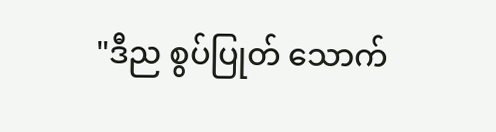"ဒီည စွပ်ပြုတ် သောက်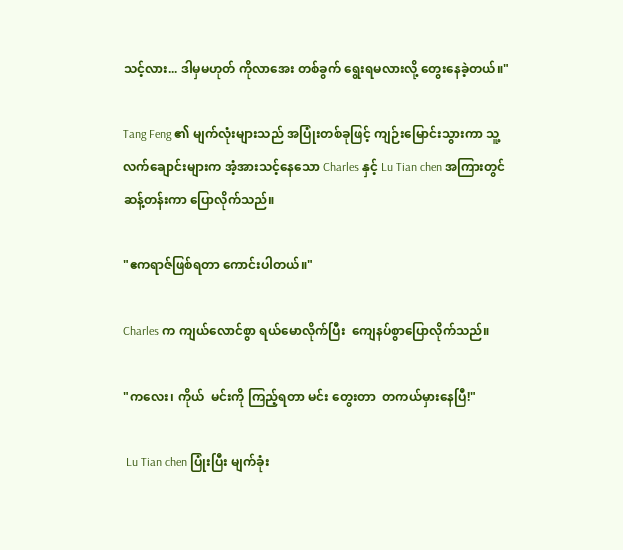သင့်လား... ဒါမှမဟုတ် ကိုလာအေး တစ်ခွက် ရွေးရမလားလို့ တွေးနေခဲ့တယ်။"

Tang Feng ၏ မျက်လုံးများသည် အပြုံးတစ်ခုဖြင့် ကျဉ်းမြောင်းသွားကာ သူ့လက်ချောင်းများက အံ့အားသင့်နေသော Charles နှင့် Lu Tian chen အကြားတွင် ဆန့်တန်းကာ ပြောလိုက်သည်။

"ဧကရာဇ်ဖြစ်ရတာ ကောင်းပါတယ်။"

Charles က ကျယ်လောင်စွာ ရယ်မောလိုက်ပြီး  ကျေနပ်စွာပြောလိုက်သည်။

"ကလေး၊ ကိုယ်  မင်းကို ကြည့်ရတာ မင်း တွေးတာ  တကယ်မှားနေပြီ!"

 Lu Tian chen ပြုံးပြီး မျက်ခုံး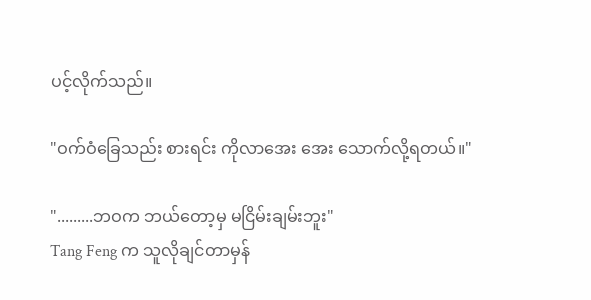ပင့်လိုက်သည်။

"ဝက်ဝံခြေသည်း စားရင်း ကိုလာအေး အေး သောက်လို့ရတယ်။"

".........ဘဝက ဘယ်တော့မှ မငြိမ်းချမ်းဘူး"
Tang Feng က သူလိုချင်တာမှန်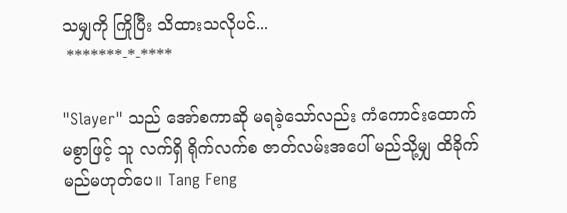သမျှကို ကြိုပြီး သိထားသလိုပင်...
 *******-*-****

"Slayer" သည် အော်စကာဆို မရခဲ့သော်လည်း ကံကောင်းထောက်မစွာဖြင့် သူ လက်ရှိ ရိုက်လက်စ ဇာတ်လမ်းအပေါ် မည်သို့မျှ ထိခိုက်မည်မဟုတ်ပေ။ Tang Feng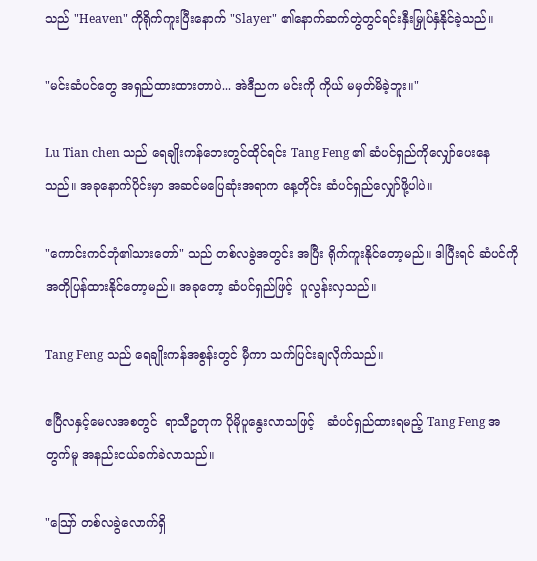သည် "Heaven" ကိုရိုက်ကူးပြီးနောက် "Slayer" ၏နောက်ဆက်တွဲတွင်ရင်းနှီးမြှုပ်နှံနိုင်ခဲ့သည်။

"မင်းဆံပင်တွေ အရှည်ထားထားတာပဲ... အဲဒီညက မင်းကို ကိုယ် မမှတ်မိခဲ့ဘူး။"

Lu Tian chen သည် ရေချိုးကန်ဘေးတွင်ထိုင်ရင်း Tang Feng ၏ ဆံပင်ရှည်ကိုလျှော်ပေးနေသည်။ အခုနောက်ပိုင်းမှာ အဆင်မပြေဆုံးအရာက နေ့တိုင်း ဆံပင်ရှည်လျှော်ဖို့ပါပဲ။

"ကောင်းကင်ဘုံ၏သားတော်" သည် တစ်လခွဲအတွင်း အပြီး ရိုက်ကူးနိုင်တော့မည်။ ဒါပြီးရင် ဆံပင်ကို အတိုပြန်ထားနိုင်တော့မည်။ အခုတော့ ဆံပင်ရှည်ဖြင့်  ပူလွန်းလှသည်။

Tang Feng သည် ရေချိုးကန်အစွန်းတွင် မှီကာ သက်ပြင်းချလိုက်သည်။

ဧပြီလနှင့်မေလအစတွင်  ရာသီဥတုက ပိုမိုပူနွေးလာသဖြင့်   ဆံပင်ရှည်ထားရမည့် Tang Feng အတွက်မူ အနည်းငယ်ခက်ခဲလာသည်။

"သြော် တစ်လခွဲလောက်ရှိ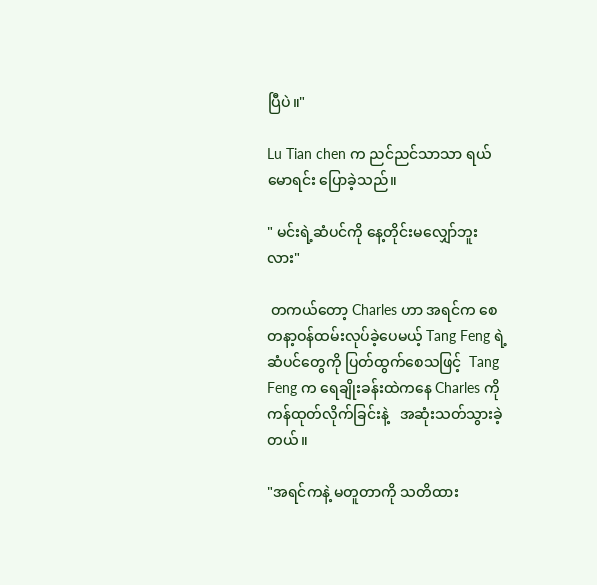ပြီပဲ။"

Lu Tian chen က ညင်ညင်သာသာ ရယ်မောရင်း ပြောခဲ့သည်။

" မင်းရဲ့ဆံပင်ကို နေ့တိုင်းမလျှော်ဘူးလား"

 တကယ်တော့ Charles ဟာ အရင်က စေတနာ့ဝန်ထမ်းလုပ်ခဲ့ပေမယ့် Tang Feng ရဲ့ဆံပင်တွေကို ပြတ်ထွက်စေသဖြင့်  Tang Feng က ရေချိုးခန်းထဲကနေ Charles ကို ကန်ထုတ်လိုက်ခြင်းနဲ့   အဆုံးသတ်သွားခဲ့တယ်။

"အရင်ကနဲ့ မတူတာကို သတိထား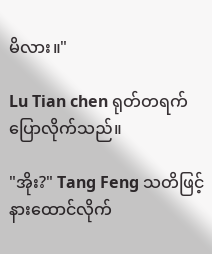မိလား။"

Lu Tian chen ရုတ်တရက် ပြောလိုက်သည်။

"အိုး?" Tang Feng သတိဖြင့် နားထောင်လိုက်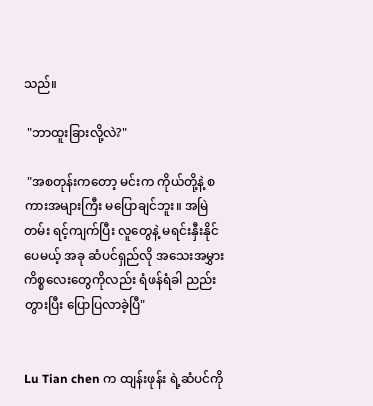သည်။

 "ဘာထူးခြားလို့လဲ?"

 "အစတုန်းကတော့ မင်းက ကိုယ်တို့နဲ့ စကားအများကြီး မပြောချင်ဘူး။ အမြဲတမ်း ရင့်ကျက်ပြီး လူတွေနဲ့ မရင်းနှီးနိုင်ပေမယ့် အခု ဆံပင်ရှည်လို အသေးအမွှားကိစ္စလေးတွေကိုလည်း ရံဖန်ရံခါ ညည်းတွားပြီး ပြောပြလာခဲ့ပြီ"


Lu Tian chen က ထျန်းဖုန်း ရဲ့ဆံပင်ကို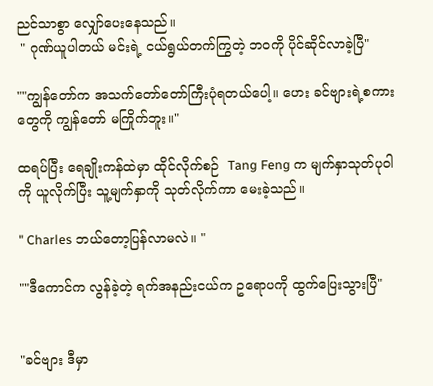ညင်သာစွာ လျှော်ပေးနေသည်။
 " ဂုဏ်ယူပါတယ် မင်းရဲ့ ငယ်ရွယ်တက်ကြွတဲ့ ဘဝကို ပိုင်ဆိုင်လာခဲ့ပြီ"

""ကျွန်တော်က အသက်တော်တော်ကြီးပုံရတယ်ပေါ့။ ဟေး ခင်ဗျားရဲ့စကားတွေကို ကျွန်တော် မကြိုက်ဘူး။"

ထရပ်ပြီး ရေချိုးကန်ထဲမှာ ထိုင်လိုက်စဉ်  Tang Feng က မျက်နှာသုတ်ပုဝါကို ယူလိုက်ပြီး သူ့မျက်နှာကို သုတ်လိုက်ကာ မေးခဲ့သည်။

" Charles ဘယ်တော့ပြန်လာမလဲ။ "

""ဒီကောင်က လွန်ခဲ့တဲ့ ရက်အနည်းငယ်က ဥရောပကို ထွက်ပြေးသွားပြီ"


"ခင်ဗျား ဒီမှာ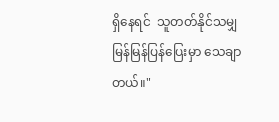ရှိနေရင်  သူတတ်နိုင်သမျှ မြန်မြန်ပြန်ပြေးမှာ သေချာတယ်။"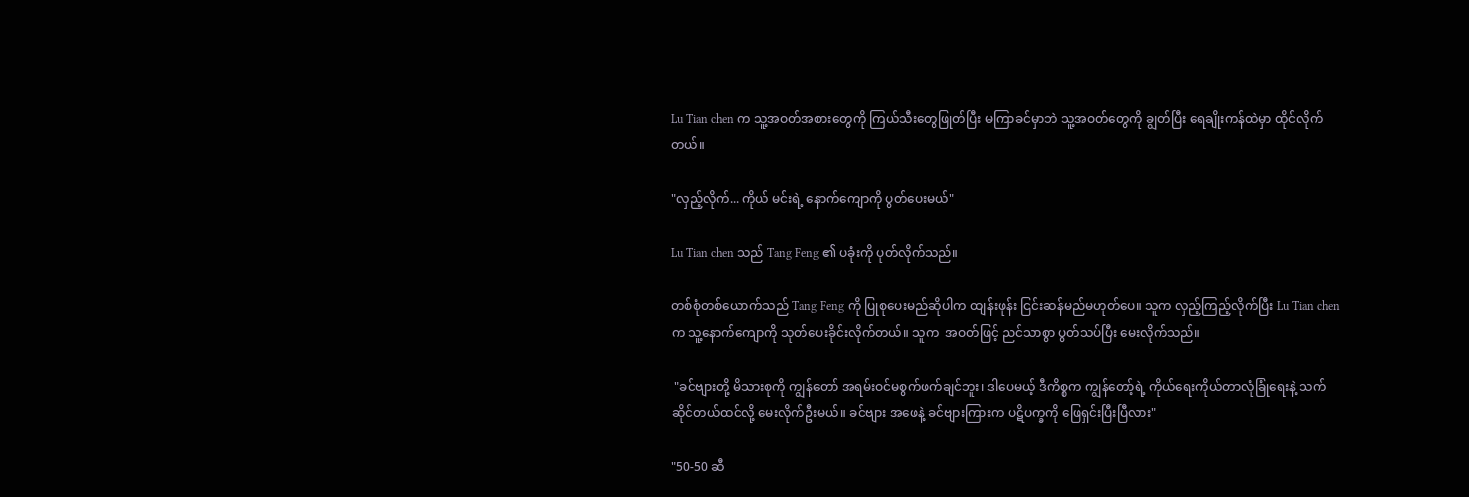Lu Tian chen က သူ့အဝတ်အစားတွေကို ကြယ်သီးတွေဖြုတ်ပြီး မကြာခင်မှာဘဲ သူ့အဝတ်တွေကို ချွတ်ပြီး ရေချိုးကန်ထဲမှာ ထိုင်လိုက်တယ်။

"လှည့်လိုက်... ကိုယ် မင်းရဲ့ နောက်ကျောကို ပွတ်ပေးမယ်"

Lu Tian chen သည် Tang Feng ၏ ပခုံးကို ပုတ်လိုက်သည်။

တစ်စုံတစ်ယောက်သည် Tang Feng ကို ပြုစုပေးမည်ဆိုပါက ထျန်းဖုန်း ငြင်းဆန်မည်မဟုတ်ပေ။ သူက လှည့်ကြည့်လိုက်ပြီး Lu Tian chen က သူ့နောက်ကျောကို သုတ်ပေးခိုင်းလိုက်တယ်။ သူက  အဝတ်ဖြင့် ညင်သာစွာ ပွတ်သပ်ပြီး မေးလိုက်သည်။

 "ခင်ဗျားတို့ မိသားစုကို ကျွန်တော် အရမ်းဝင်မစွက်ဖက်ချင်ဘူး၊ ဒါပေမယ့် ဒီကိစ္စက ကျွန်တော့်ရဲ့ ကိုယ်ရေးကိုယ်တာလုံခြုံရေးနဲ့ သက်ဆိုင်တယ်ထင်လို့ မေးလိုက်ဦးမယ်။ ခင်ဗျား အဖေနဲ့ ခင်ဗျားကြားက ပဋိပက္ခကို ဖြေရှင်းပြီးပြီလား"

"50-50 ဆီ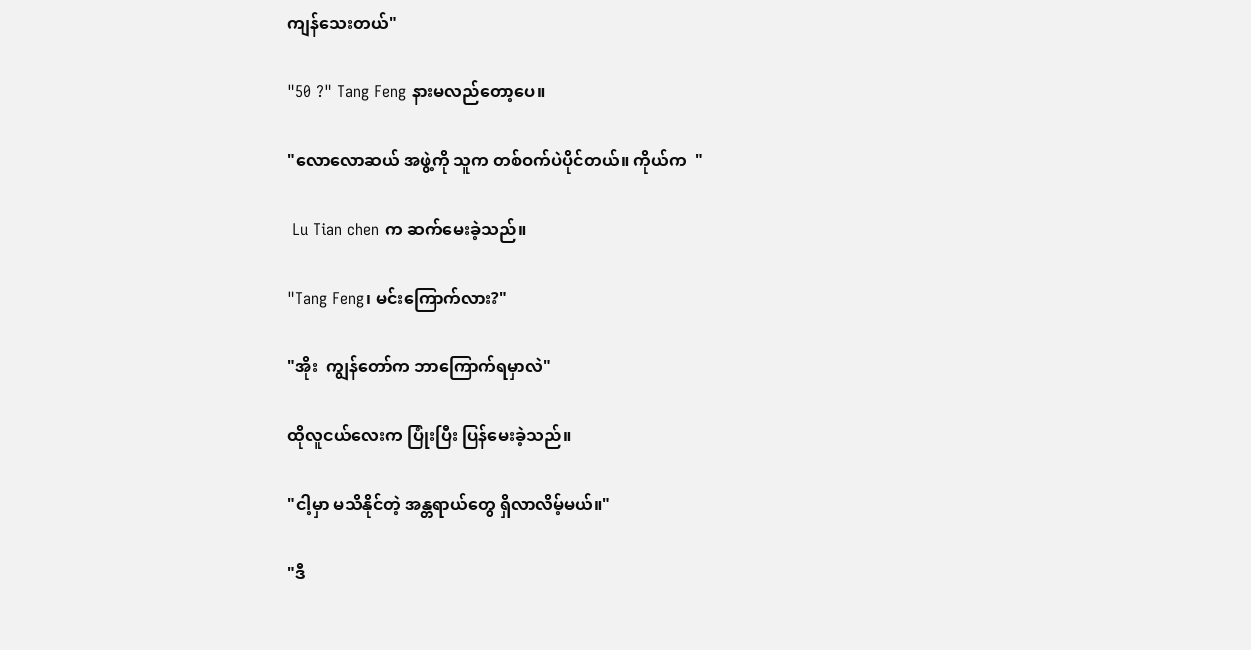ကျန်သေးတယ်"

"50 ?" Tang Feng နားမလည်တော့ပေ။

"လောလောဆယ် အဖွဲ့ကို သူက တစ်ဝက်ပဲပိုင်တယ်။ ကိုယ်က  "

 Lu Tian chen က ဆက်မေးခဲ့သည်။

"Tang Feng၊ မင်းကြောက်လား?"

"အိုး  ကျွန်တော်က ဘာကြောက်ရမှာလဲ"

ထိုလူငယ်လေးက ပြုံးပြီး ပြန်မေးခဲ့သည်။

"ငါ့မှာ မသိနိုင်တဲ့ အန္တရာယ်တွေ ရှိလာလိမ့်မယ်။"

"ဒီ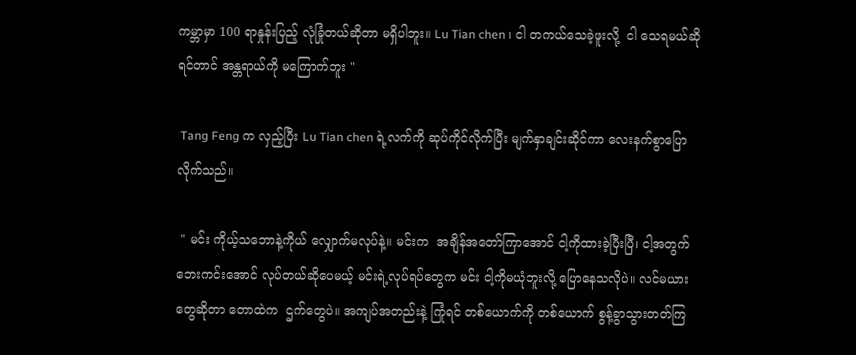ကမ္ဘာမှာ 100 ရာနှုန်းပြည့် လုံခြုံတယ်ဆိုတာ မရှိပါဘူး။ Lu Tian chen ၊ ငါ တကယ်သေခဲ့ဖူးလို့  ငါ သေရမယ်ဆိုရင်တာင် အန္တရာယ်ကို မကြောက်ဘူး "

 Tang Feng က လှည့်ပြီး Lu Tian chen ရဲ့လက်ကို ဆုပ်ကိုင်လိုက်ပြီး မျက်နှာချင်းဆိုင်ကာ လေးနက်စွာပြောလိုက်သည်။

 " မင်း ကိုယ့်သဘောနဲ့ကိုယ် လျှောက်မလုပ်နဲ့။ မင်းက  အချိန်အတော်ကြာအောင် ငါ့ကိုထားခဲ့ပြီးပြီ၊ ငါ့အတွက် ဘေးကင်းအောင် လုပ်တယ်ဆိုပေမယ့် မင်းရဲ့လုပ်ရပ်တွေက မင်း ငါ့ကိုမယုံဘူးလို့ ပြောနေသလိုပဲ။ လင်မယားတွေဆိုတာ တောထဲက  ဌက်တွေပဲ။ အကျပ်အတည်းနဲ့ ကြုံရင် တစ်ယောက်ကို တစ်ယောက် စွန့်ခွာသွားတတ်ကြ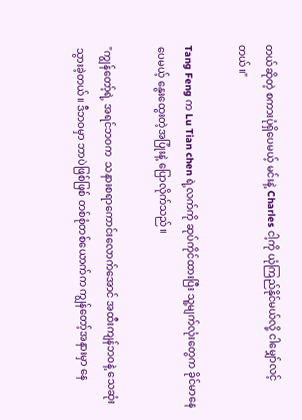တယ်ဆိုတဲ့ စကားပုံရှိပေမယ့် မင်းနဲ့ Charles ငါ့ကို ယုံကြည်နိုင်မယ်လို့ ငါမျှော်လင့်တယ်။"

Tang Feng က Lu Tian chen ရဲ့လက်ကို ဆုပ်ကိုင်ထားပြီး သူ့မျက်လုံးတွေက ခိုင်မာနေပေမယ့် နွေးထွေးတဲ့အပြုံးနဲ့ ပြောလိုက်သည်။

"ကျွန်တော့်ရဲ့ အရင်ဘဝက  သနားစရာကောင်းလောက်အောင် အထီးကျန်ဘဝနဲ့ သေဆုံးသွားခဲ့တယ်။ ဒီဘဝမှာ ဘာပဲဖြစ်ဖြစ် တစ်စုံတစ်ယောက်က ကျွန်တော့်အနားမှာ နေ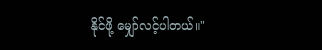နိုင်ဖို့ မျှော်လင့်ပါတယ်။"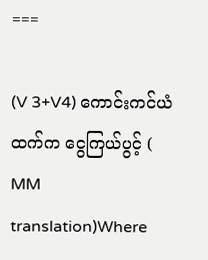===

(V 3+V4) ကောင်းကင်ယံထက်က ငွေကြယ်ပွင့် ( MM translation)Where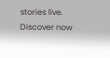stories live. Discover now